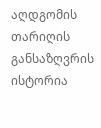აღდგომის თარიღის განსაზღვრის ისტორია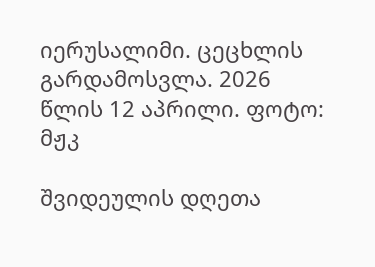იერუსალიმი. ცეცხლის გარდამოსვლა. 2026 წლის 12 აპრილი. ფოტო: მჟკ

შვიდეულის დღეთა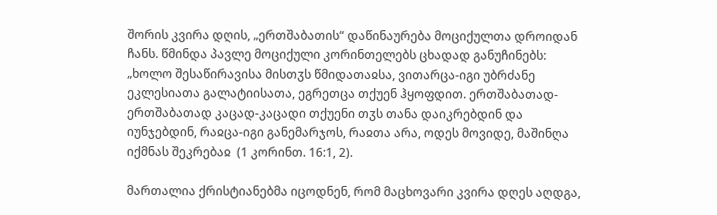შორის კვირა დღის, „ერთშაბათის“ დაწინაურება მოციქულთა დროიდან ჩანს. წმინდა პავლე მოციქული კორინთელებს ცხადად განუჩინებს: „ხოლო შესაწირავისა მისთჳს წმიდათაჲსა, ვითარცა-იგი უბრძანე ეკლესიათა გალატიისათა, ეგრეთცა თქუენ ჰყოფდით. ერთშაბათად-ერთშაბათად კაცად-კაცადი თქუენი თჳს თანა დაიკრებდინ და იუნჯებდინ, რაჲცა-იგი განემარჯოს, რაჲთა არა, ოდეს მოვიდე, მაშინღა იქმნას შეკრებაჲ  (1 კორინთ. 16:1, 2).

მართალია ქრისტიანებმა იცოდნენ, რომ მაცხოვარი კვირა დღეს აღდგა,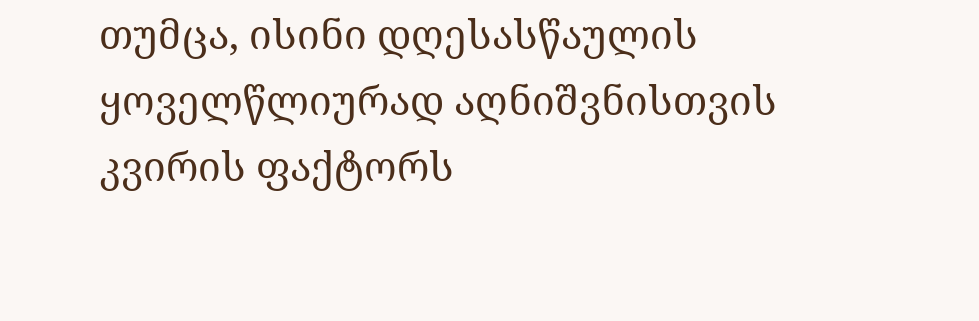თუმცა, ისინი დღესასწაულის ყოველწლიურად აღნიშვნისთვის კვირის ფაქტორს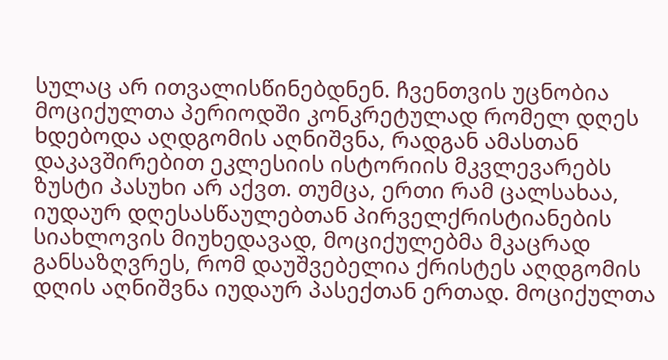სულაც არ ითვალისწინებდნენ. ჩვენთვის უცნობია მოციქულთა პერიოდში კონკრეტულად რომელ დღეს ხდებოდა აღდგომის აღნიშვნა, რადგან ამასთან დაკავშირებით ეკლესიის ისტორიის მკვლევარებს ზუსტი პასუხი არ აქვთ. თუმცა, ერთი რამ ცალსახაა, იუდაურ დღესასწაულებთან პირველქრისტიანების სიახლოვის მიუხედავად, მოციქულებმა მკაცრად განსაზღვრეს, რომ დაუშვებელია ქრისტეს აღდგომის დღის აღნიშვნა იუდაურ პასექთან ერთად. მოციქულთა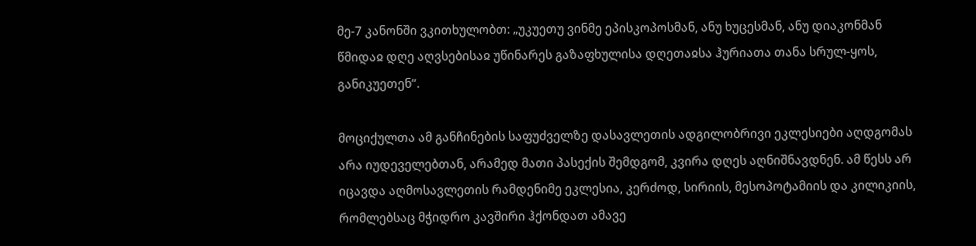მე-7 კანონში ვკითხულობთ: „უკუეთუ ვინმე ეპისკოპოსმან, ანუ ხუცესმან, ანუ დიაკონმან წმიდაჲ დღე აღვსებისაჲ უწინარეს გაზაფხულისა დღეთაჲსა ჰურიათა თანა სრულ-ყოს, განიკუეთენ“.

მოციქულთა ამ განჩინების საფუძველზე დასავლეთის ადგილობრივი ეკლესიები აღდგომას არა იუდეველებთან, არამედ მათი პასექის შემდგომ, კვირა დღეს აღნიშნავდნენ. ამ წესს არ იცავდა აღმოსავლეთის რამდენიმე ეკლესია, კერძოდ, სირიის, მესოპოტამიის და კილიკიის, რომლებსაც მჭიდრო კავშირი ჰქონდათ ამავე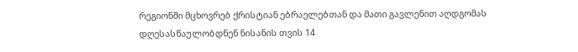რეგიონში მცხოვრებ ქრისტიან ებრაელებთან და მათი გავლენით აღდგომას დღესასწაულობდნენ ნისანის თვის 14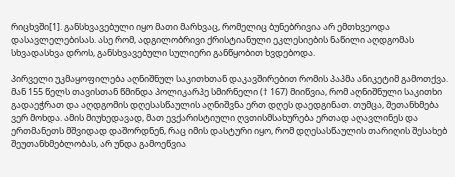რიცხვში[1]. განსხვავებული იყო მათი მარხვაც, რომელიც ბუნებრივია არ ემთხვეოდა დასავლელებისას. ასე რომ, ადგილობრივი ქრისტიანული ეკლესიების ნაწილი აღდგომას სხვადასხვა დროს, განსხვავებული სულიერი განწყობით ხვდებოდა.

პირველი უკმაყოფილება აღნიშნულ საკითხთან დაკავშირებით რომის პაპმა ანიკეტიმ გამოთქვა. მან 155 წელს თავისთან წმინდა პოლიკარპე სმირნელი († 167) მიიწვია, რომ აღნიშნული საკითხი გადაეჭრათ და აღდგომის დღესასწაულის აღნიშვნა ერთ დღეს დაედგინათ. თუმცა, შეთანხმება ვერ მოხდა. ამის მიუხედავად, მათ ევქარისტიული ღვთისმსახურება ერთად აღავლინეს და ერთმანეთს მშვიდად დაშორდნენ, რაც იმის დასტური იყო, რომ დღესასწაულის თარიღის შესახებ შეუთანხმებლობას, არ უნდა გამოეწვია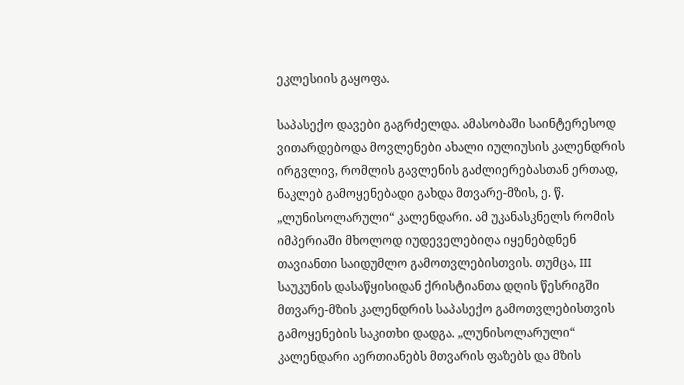ეკლესიის გაყოფა.

საპასექო დავები გაგრძელდა. ამასობაში საინტერესოდ ვითარდებოდა მოვლენები ახალი იულიუსის კალენდრის ირგვლივ, რომლის გავლენის გაძლიერებასთან ერთად, ნაკლებ გამოყენებადი გახდა მთვარე-მზის, ე. წ. „ლუნისოლარული“ კალენდარი. ამ უკანასკნელს რომის იმპერიაში მხოლოდ იუდეველებიღა იყენებდნენ თავიანთი საიდუმლო გამოთვლებისთვის. თუმცა, III საუკუნის დასაწყისიდან ქრისტიანთა დღის წესრიგში მთვარე-მზის კალენდრის საპასექო გამოთვლებისთვის გამოყენების საკითხი დადგა. „ლუნისოლარული“ კალენდარი აერთიანებს მთვარის ფაზებს და მზის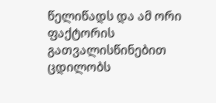წელიწადს და ამ ორი ფაქტორის გათვალისწინებით ცდილობს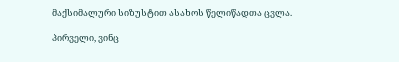მაქსიმალური სიზუსტით ასახოს წელიწადთა ცვლა.

პირველი, ვინც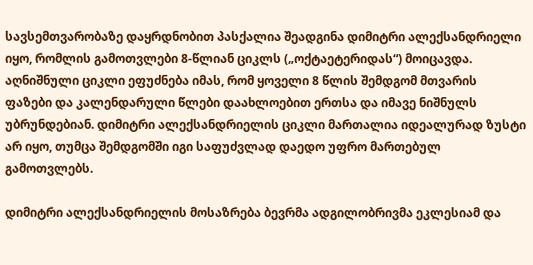სავსემთვარობაზე დაყრდნობით პასქალია შეადგინა დიმიტრი ალექსანდრიელი იყო, რომლის გამოთვლები 8-წლიან ციკლს („ოქტაეტერიდას“) მოიცავდა. აღნიშნული ციკლი ეფუძნება იმას, რომ ყოველი 8 წლის შემდგომ მთვარის ფაზები და კალენდარული წლები დაახლოებით ერთსა და იმავე ნიშნულს უბრუნდებიან. დიმიტრი ალექსანდრიელის ციკლი მართალია იდეალურად ზუსტი არ იყო, თუმცა შემდგომში იგი საფუძვლად დაედო უფრო მართებულ გამოთვლებს.

დიმიტრი ალექსანდრიელის მოსაზრება ბევრმა ადგილობრივმა ეკლესიამ და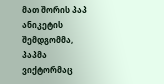მათ შორის პაპ ანიკეტის შემდგომმა, პაპმა ვიქტორმაც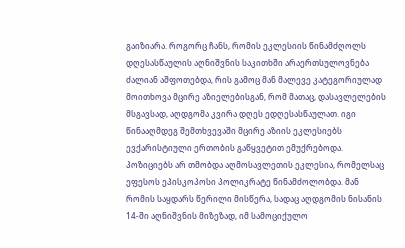გაიზიარა. როგორც ჩანს, რომის ეკლესიის წინამძღოლს დღესასწაულის აღნიშვნის საკითხში არაერთსულოვნება ძალიან აშფოთებდა, რის გამოც მან მალევე კატეგორიულად მოითხოვა მცირე აზიელებისგან, რომ მათაც, დასავლელების მსგავსად, აღდგომა კვირა დღეს ედღესასწაულათ. იგი წინააღმდეგ შემთხვევაში მცირე აზიის ეკლესიებს ევქარისტიული ერთობის გაწყვეტით ემუქრებოდა. პოზიციებს არ თმობდა აღმოსავლეთის ეკლესია, რომელსაც ეფესოს ეპისკოპოსი პოლიკრატე წინამძოლობდა. მან რომის საყდარს წერილი მისწერა, სადაც აღდგომის ნისანის 14-ში აღნიშვნის მიზეზად, იმ სამოციქულო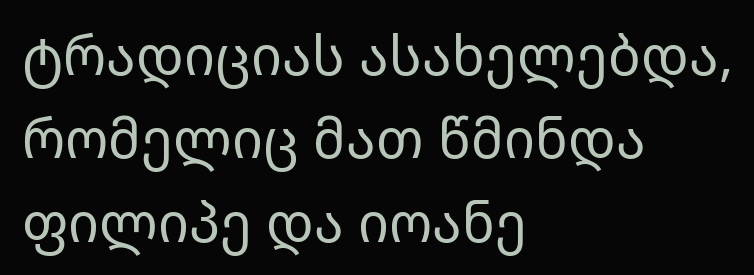ტრადიციას ასახელებდა, რომელიც მათ წმინდა ფილიპე და იოანე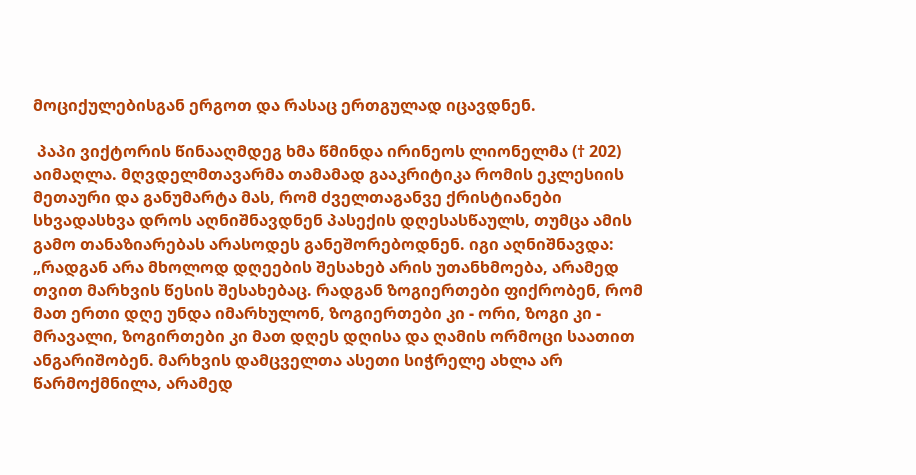მოციქულებისგან ერგოთ და რასაც ერთგულად იცავდნენ.

 პაპი ვიქტორის წინააღმდეგ ხმა წმინდა ირინეოს ლიონელმა († 202) აიმაღლა. მღვდელმთავარმა თამამად გააკრიტიკა რომის ეკლესიის მეთაური და განუმარტა მას, რომ ძველთაგანვე ქრისტიანები სხვადასხვა დროს აღნიშნავდნენ პასექის დღესასწაულს, თუმცა ამის გამო თანაზიარებას არასოდეს განეშორებოდნენ. იგი აღნიშნავდა: „რადგან არა მხოლოდ დღეების შესახებ არის უთანხმოება, არამედ თვით მარხვის წესის შესახებაც. რადგან ზოგიერთები ფიქრობენ, რომ მათ ერთი დღე უნდა იმარხულონ, ზოგიერთები კი - ორი, ზოგი კი - მრავალი, ზოგირთები კი მათ დღეს დღისა და ღამის ორმოცი საათით ანგარიშობენ. მარხვის დამცველთა ასეთი სიჭრელე ახლა არ წარმოქმნილა, არამედ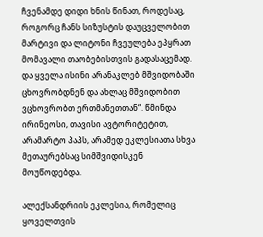ჩვენამდე დიდი ხნის წინათ, როდესაც, როგორც ჩანს სიზუსტის დაუცველობით მარტივი და ლიტონი ჩვეულება ეპყრათ მომავალი თაობებისთვის გადასაცემად. და ყველა ისინი არანაკლებ მშვიდობაში ცხოვრობდნენ და ახლაც მშვიდობით ვცხოვრობთ ერთმანეთთან“. წმინდა ირინეოსი, თავისი ავტორიტეტით, არამარტო პაპს, არამედ ეკლესიათა სხვა მეთაურებსაც სიმშვიდისკენ მოუწოდებდა.

ალექსანდრიის ეკლესია, რომელიც ყოველთვის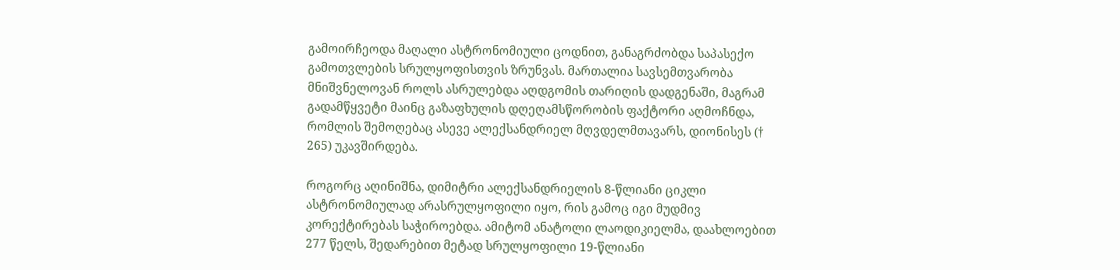გამოირჩეოდა მაღალი ასტრონომიული ცოდნით, განაგრძობდა საპასექო გამოთვლების სრულყოფისთვის ზრუნვას. მართალია სავსემთვარობა მნიშვნელოვან როლს ასრულებდა აღდგომის თარიღის დადგენაში, მაგრამ გადამწყვეტი მაინც გაზაფხულის დღეღამსწორობის ფაქტორი აღმოჩნდა, რომლის შემოღებაც ასევე ალექსანდრიელ მღვდელმთავარს, დიონისეს († 265) უკავშირდება.

როგორც აღინიშნა, დიმიტრი ალექსანდრიელის 8-წლიანი ციკლი ასტრონომიულად არასრულყოფილი იყო, რის გამოც იგი მუდმივ კორექტირებას საჭიროებდა. ამიტომ ანატოლი ლაოდიკიელმა, დაახლოებით 277 წელს, შედარებით მეტად სრულყოფილი 19-წლიანი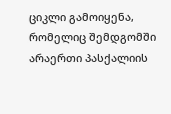ციკლი გამოიყენა, რომელიც შემდგომში არაერთი პასქალიის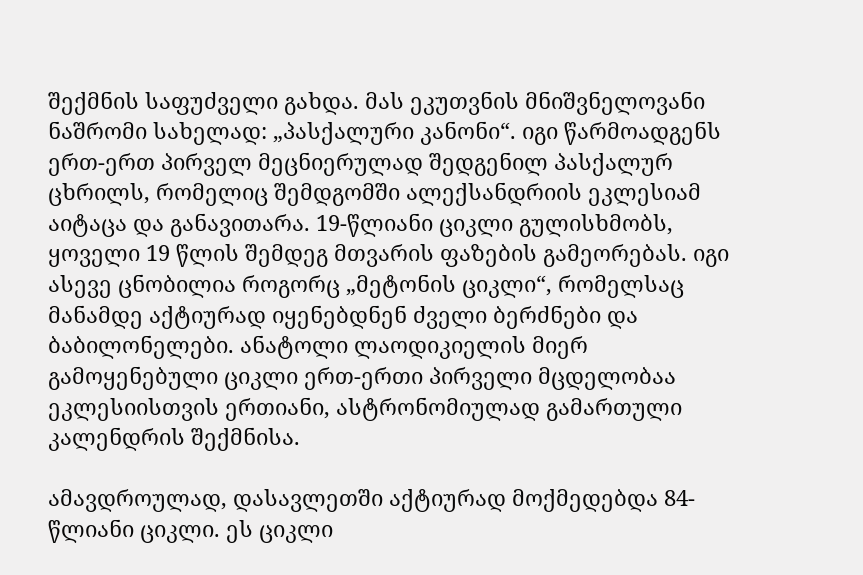შექმნის საფუძველი გახდა. მას ეკუთვნის მნიშვნელოვანი ნაშრომი სახელად: „პასქალური კანონი“. იგი წარმოადგენს ერთ-ერთ პირველ მეცნიერულად შედგენილ პასქალურ ცხრილს, რომელიც შემდგომში ალექსანდრიის ეკლესიამ აიტაცა და განავითარა. 19-წლიანი ციკლი გულისხმობს, ყოველი 19 წლის შემდეგ მთვარის ფაზების გამეორებას. იგი ასევე ცნობილია როგორც „მეტონის ციკლი“, რომელსაც მანამდე აქტიურად იყენებდნენ ძველი ბერძნები და ბაბილონელები. ანატოლი ლაოდიკიელის მიერ გამოყენებული ციკლი ერთ-ერთი პირველი მცდელობაა ეკლესიისთვის ერთიანი, ასტრონომიულად გამართული კალენდრის შექმნისა.

ამავდროულად, დასავლეთში აქტიურად მოქმედებდა 84-წლიანი ციკლი. ეს ციკლი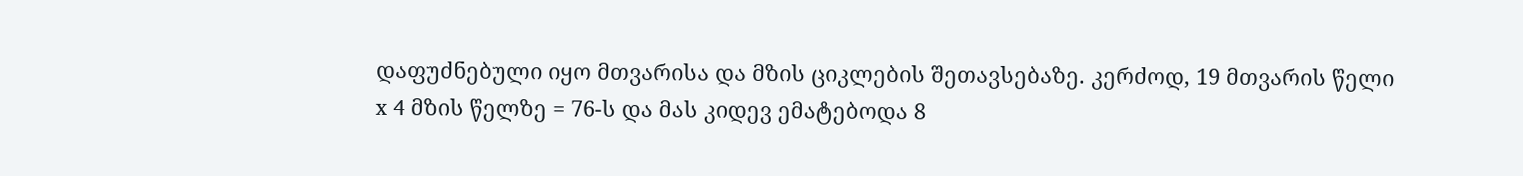დაფუძნებული იყო მთვარისა და მზის ციკლების შეთავსებაზე. კერძოდ, 19 მთვარის წელი x 4 მზის წელზე = 76-ს და მას კიდევ ემატებოდა 8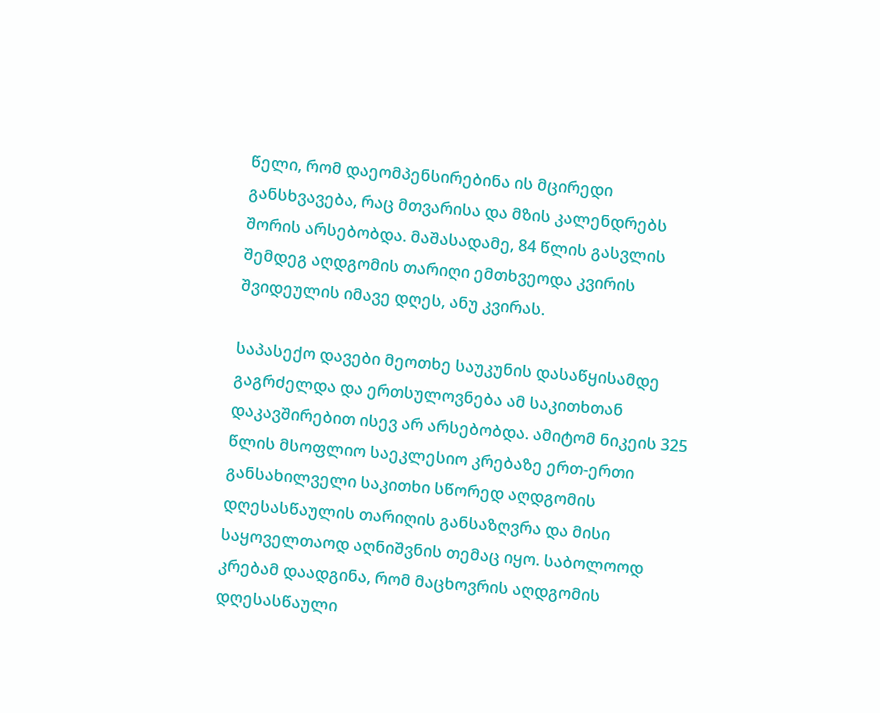წელი, რომ დაეომპენსირებინა ის მცირედი განსხვავება, რაც მთვარისა და მზის კალენდრებს შორის არსებობდა. მაშასადამე, 84 წლის გასვლის შემდეგ აღდგომის თარიღი ემთხვეოდა კვირის შვიდეულის იმავე დღეს, ანუ კვირას.

საპასექო დავები მეოთხე საუკუნის დასაწყისამდე გაგრძელდა და ერთსულოვნება ამ საკითხთან დაკავშირებით ისევ არ არსებობდა. ამიტომ ნიკეის 325 წლის მსოფლიო საეკლესიო კრებაზე ერთ-ერთი განსახილველი საკითხი სწორედ აღდგომის დღესასწაულის თარიღის განსაზღვრა და მისი საყოველთაოდ აღნიშვნის თემაც იყო. საბოლოოდ კრებამ დაადგინა, რომ მაცხოვრის აღდგომის დღესასწაული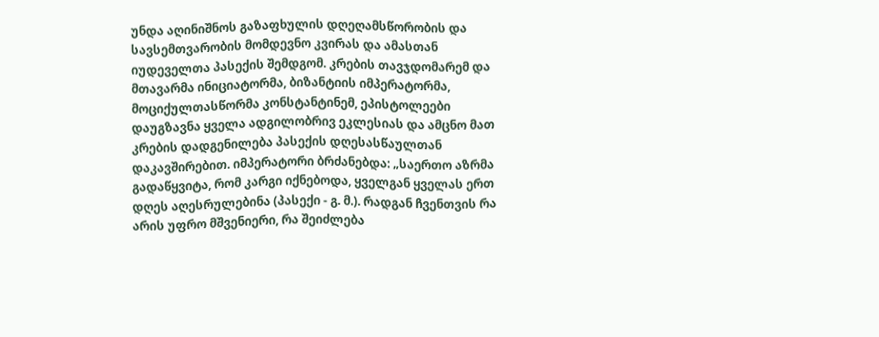უნდა აღინიშნოს გაზაფხულის დღეღამსწორობის და სავსემთვარობის მომდევნო კვირას და ამასთან იუდეველთა პასექის შემდგომ. კრების თავჯდომარემ და მთავარმა ინიციატორმა, ბიზანტიის იმპერატორმა, მოციქულთასწორმა კონსტანტინემ, ეპისტოლეები დაუგზავნა ყველა ადგილობრივ ეკლესიას და ამცნო მათ კრების დადგენილება პასექის დღესასწაულთან დაკავშირებით. იმპერატორი ბრძანებდა: „საერთო აზრმა გადაწყვიტა, რომ კარგი იქნებოდა, ყველგან ყველას ერთ დღეს აღესრულებინა (პასექი - გ. მ.). რადგან ჩვენთვის რა არის უფრო მშვენიერი, რა შეიძლება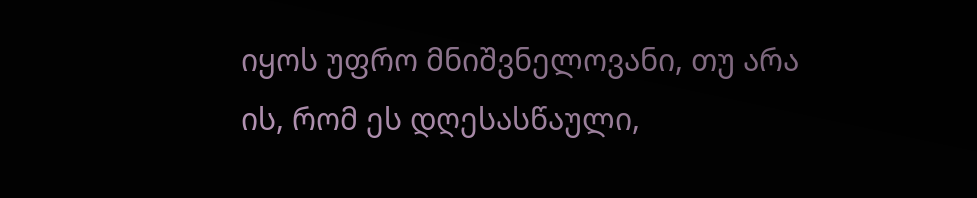იყოს უფრო მნიშვნელოვანი, თუ არა ის, რომ ეს დღესასწაული,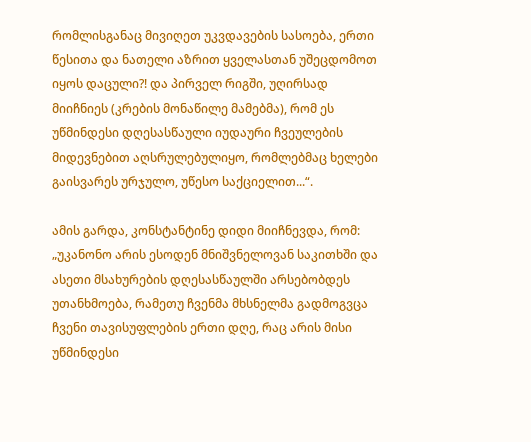რომლისგანაც მივიღეთ უკვდავების სასოება, ერთი წესითა და ნათელი აზრით ყველასთან უშეცდომოთ იყოს დაცული?! და პირველ რიგში, უღირსად მიიჩნიეს (კრების მონაწილე მამებმა), რომ ეს უწმინდესი დღესასწაული იუდაური ჩვეულების მიდევნებით აღსრულებულიყო, რომლებმაც ხელები გაისვარეს ურჯულო, უწესო საქციელით...“.

ამის გარდა, კონსტანტინე დიდი მიიჩნევდა, რომ: „უკანონო არის ესოდენ მნიშვნელოვან საკითხში და ასეთი მსახურების დღესასწაულში არსებობდეს უთანხმოება, რამეთუ ჩვენმა მხსნელმა გადმოგვცა ჩვენი თავისუფლების ერთი დღე, რაც არის მისი უწმინდესი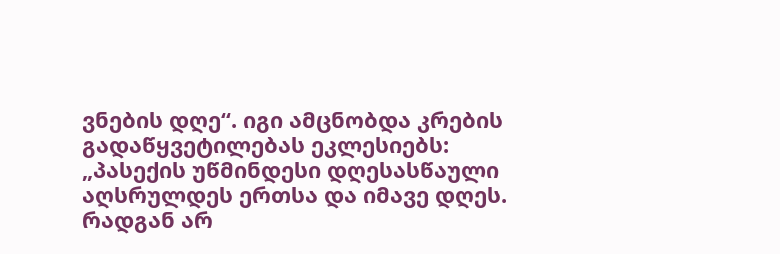ვნების დღე“. იგი ამცნობდა კრების გადაწყვეტილებას ეკლესიებს: „პასექის უწმინდესი დღესასწაული აღსრულდეს ერთსა და იმავე დღეს. რადგან არ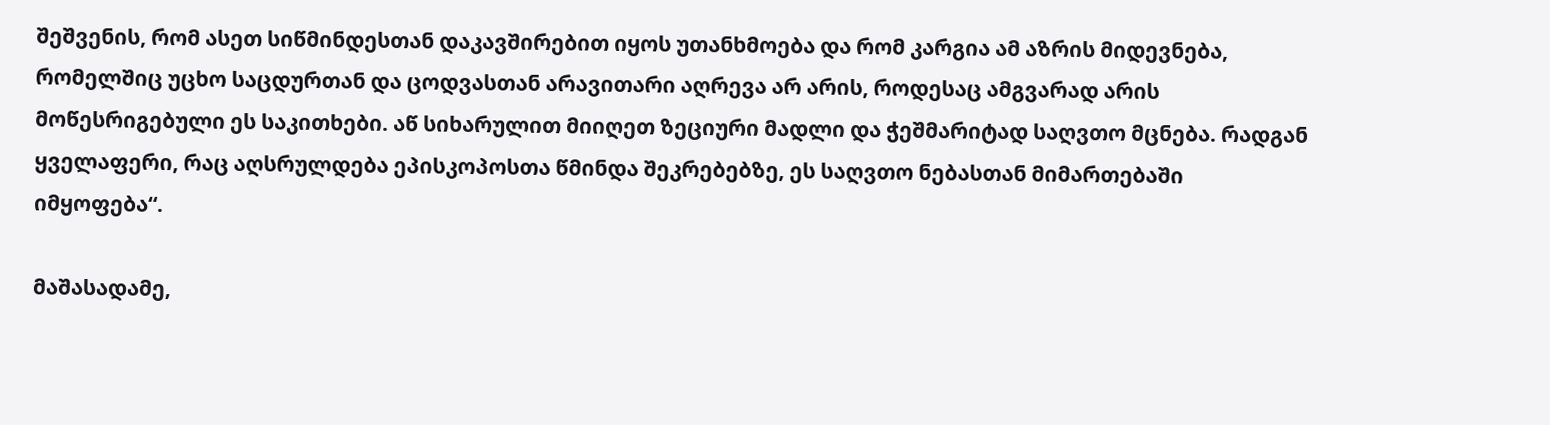შეშვენის, რომ ასეთ სიწმინდესთან დაკავშირებით იყოს უთანხმოება და რომ კარგია ამ აზრის მიდევნება, რომელშიც უცხო საცდურთან და ცოდვასთან არავითარი აღრევა არ არის, როდესაც ამგვარად არის მოწესრიგებული ეს საკითხები. აწ სიხარულით მიიღეთ ზეციური მადლი და ჭეშმარიტად საღვთო მცნება. რადგან ყველაფერი, რაც აღსრულდება ეპისკოპოსთა წმინდა შეკრებებზე, ეს საღვთო ნებასთან მიმართებაში იმყოფება“.

მაშასადამე,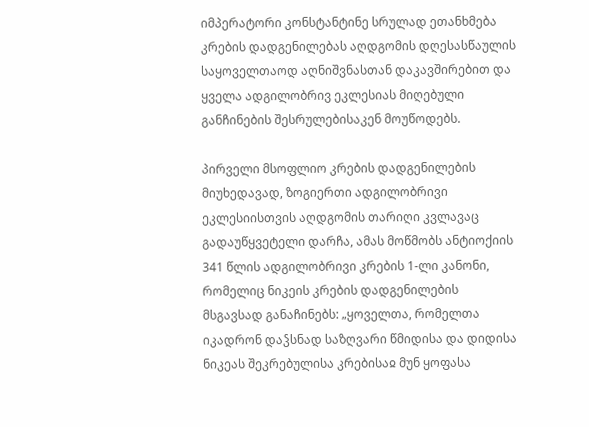იმპერატორი კონსტანტინე სრულად ეთანხმება კრების დადგენილებას აღდგომის დღესასწაულის საყოველთაოდ აღნიშვნასთან დაკავშირებით და ყველა ადგილობრივ ეკლესიას მიღებული განჩინების შესრულებისაკენ მოუწოდებს.

პირველი მსოფლიო კრების დადგენილების მიუხედავად, ზოგიერთი ადგილობრივი ეკლესიისთვის აღდგომის თარიღი კვლავაც გადაუწყვეტელი დარჩა, ამას მოწმობს ანტიოქიის 341 წლის ადგილობრივი კრების 1-ლი კანონი, რომელიც ნიკეის კრების დადგენილების მსგავსად განაჩინებს: „ყოველთა, რომელთა იკადრონ დაჴსნად საზღვარი წმიდისა და დიდისა ნიკეას შეკრებულისა კრებისაჲ მუნ ყოფასა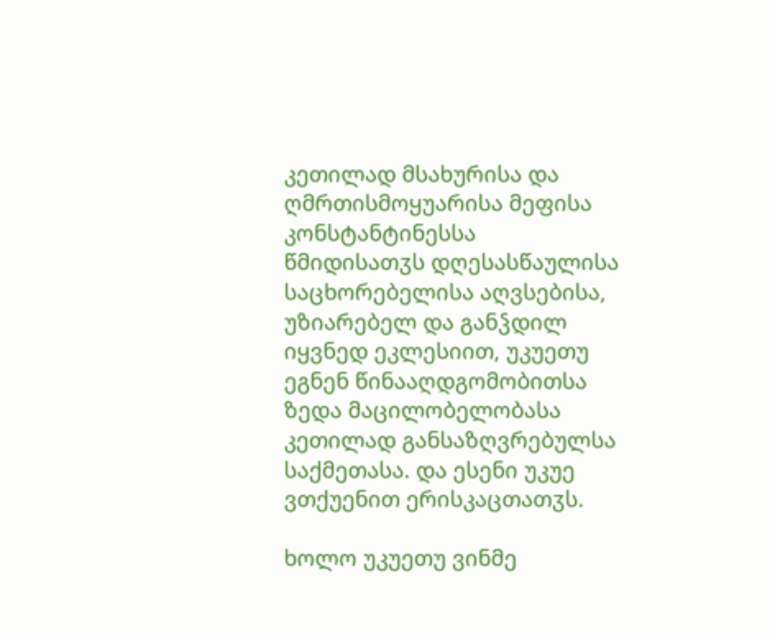კეთილად მსახურისა და ღმრთისმოყუარისა მეფისა კონსტანტინესსა წმიდისათჳს დღესასწაულისა საცხორებელისა აღვსებისა, უზიარებელ და განჴდილ იყვნედ ეკლესიით, უკუეთუ ეგნენ წინააღდგომობითსა ზედა მაცილობელობასა კეთილად განსაზღვრებულსა საქმეთასა. და ესენი უკუე ვთქუენით ერისკაცთათჳს.

ხოლო უკუეთუ ვინმე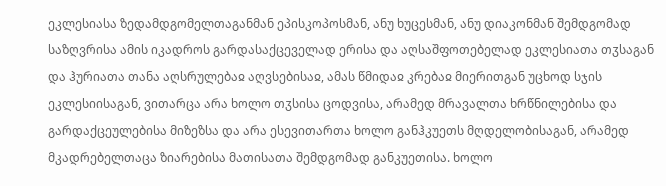ეკლესიასა ზედამდგომელთაგანმან ეპისკოპოსმან, ანუ ხუცესმან, ანუ დიაკონმან შემდგომად საზღვრისა ამის იკადროს გარდასაქცეველად ერისა და აღსაშფოთებელად ეკლესიათა თჳსაგან და ჰურიათა თანა აღსრულებაჲ აღვსებისაჲ, ამას წმიდაჲ კრებაჲ მიერითგან უცხოდ სჯის ეკლესიისაგან, ვითარცა არა ხოლო თჳსისა ცოდვისა, არამედ მრავალთა ხრწნილებისა და გარდაქცეულებისა მიზეზსა და არა ესევითართა ხოლო განჰკუეთს მღდელობისაგან, არამედ მკადრებელთაცა ზიარებისა მათისათა შემდგომად განკუეთისა. ხოლო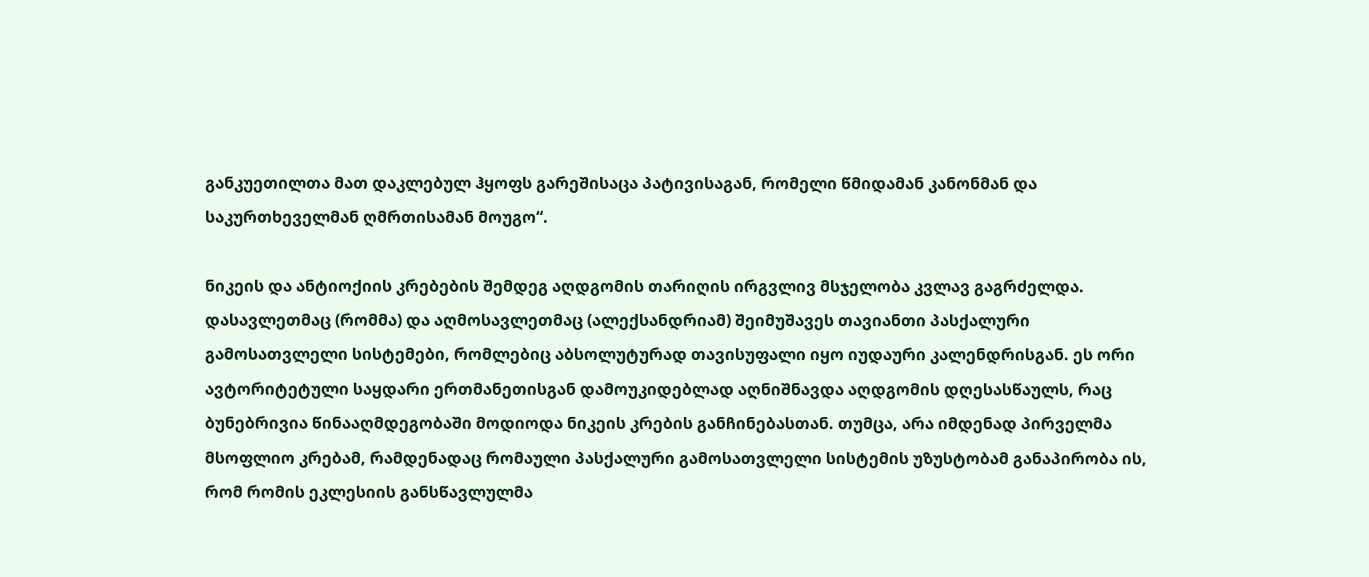განკუეთილთა მათ დაკლებულ ჰყოფს გარეშისაცა პატივისაგან, რომელი წმიდამან კანონმან და საკურთხეველმან ღმრთისამან მოუგო“.

ნიკეის და ანტიოქიის კრებების შემდეგ აღდგომის თარიღის ირგვლივ მსჯელობა კვლავ გაგრძელდა. დასავლეთმაც (რომმა) და აღმოსავლეთმაც (ალექსანდრიამ) შეიმუშავეს თავიანთი პასქალური გამოსათვლელი სისტემები, რომლებიც აბსოლუტურად თავისუფალი იყო იუდაური კალენდრისგან. ეს ორი ავტორიტეტული საყდარი ერთმანეთისგან დამოუკიდებლად აღნიშნავდა აღდგომის დღესასწაულს, რაც ბუნებრივია წინააღმდეგობაში მოდიოდა ნიკეის კრების განჩინებასთან. თუმცა, არა იმდენად პირველმა მსოფლიო კრებამ, რამდენადაც რომაული პასქალური გამოსათვლელი სისტემის უზუსტობამ განაპირობა ის, რომ რომის ეკლესიის განსწავლულმა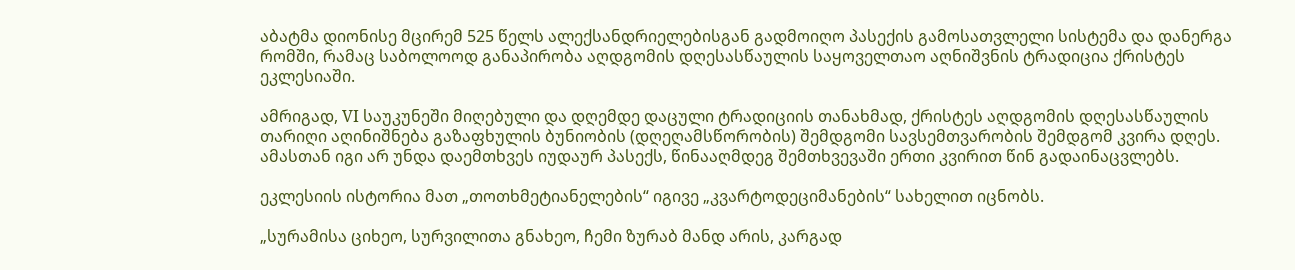აბატმა დიონისე მცირემ 525 წელს ალექსანდრიელებისგან გადმოიღო პასექის გამოსათვლელი სისტემა და დანერგა რომში, რამაც საბოლოოდ განაპირობა აღდგომის დღესასწაულის საყოველთაო აღნიშვნის ტრადიცია ქრისტეს ეკლესიაში.

ამრიგად, VI საუკუნეში მიღებული და დღემდე დაცული ტრადიციის თანახმად, ქრისტეს აღდგომის დღესასწაულის თარიღი აღინიშნება გაზაფხულის ბუნიობის (დღეღამსწორობის) შემდგომი სავსემთვარობის შემდგომ კვირა დღეს. ამასთან იგი არ უნდა დაემთხვეს იუდაურ პასექს, წინააღმდეგ შემთხვევაში ერთი კვირით წინ გადაინაცვლებს.

ეკლესიის ისტორია მათ „თოთხმეტიანელების“ იგივე „კვარტოდეციმანების“ სახელით იცნობს.

„სურამისა ციხეო, სურვილითა გნახეო, ჩემი ზურაბ მანდ არის, კარგად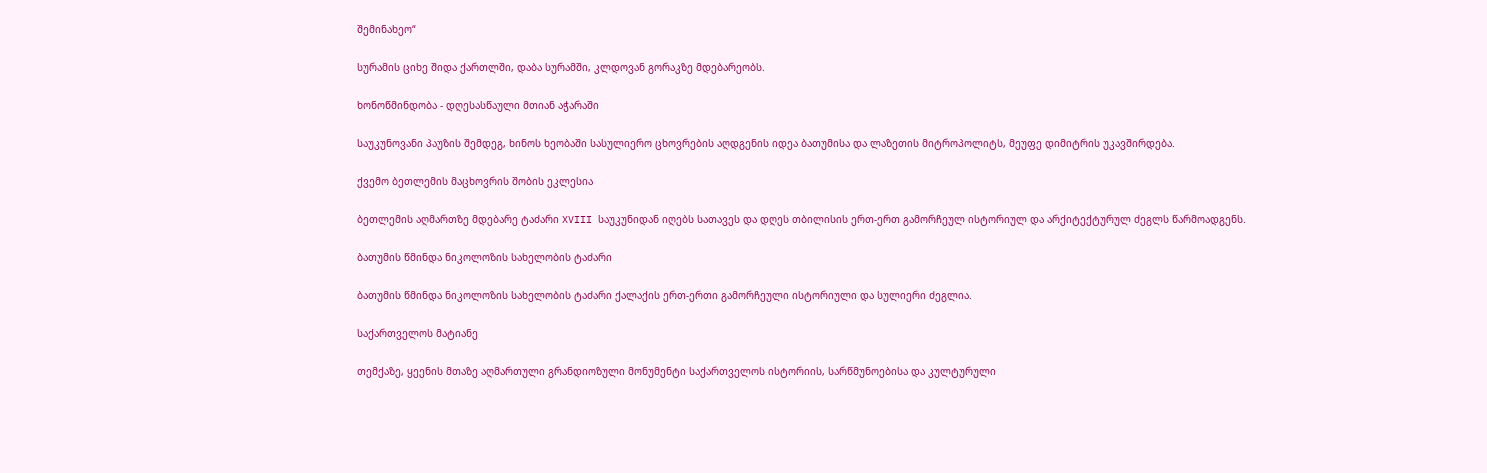შემინახეო“

სურამის ციხე შიდა ქართლში, დაბა სურამში, კლდოვან გორაკზე მდებარეობს.

ხონოწმინდობა - დღესასწაული მთიან აჭარაში

საუკუნოვანი პაუზის შემდეგ, ხინოს ხეობაში სასულიერო ცხოვრების აღდგენის იდეა ბათუმისა და ლაზეთის მიტროპოლიტს, მეუფე დიმიტრის უკავშირდება.

ქვემო ბეთლემის მაცხოვრის შობის ეკლესია

ბეთლემის აღმართზე მდებარე ტაძარი XVIII საუკუნიდან იღებს სათავეს და დღეს თბილისის ერთ-ერთ გამორჩეულ ისტორიულ და არქიტექტურულ ძეგლს წარმოადგენს.

ბათუმის წმინდა ნიკოლოზის სახელობის ტაძარი

ბათუმის წმინდა ნიკოლოზის სახელობის ტაძარი ქალაქის ერთ-ერთი გამორჩეული ისტორიული და სულიერი ძეგლია.

საქართველოს მატიანე

თემქაზე, ყეენის მთაზე აღმართული გრანდიოზული მონუმენტი საქართველოს ისტორიის, სარწმუნოებისა და კულტურული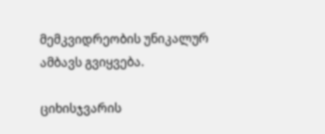მემკვიდრეობის უნიკალურ ამბავს გვიყვება.

ციხისჯვარის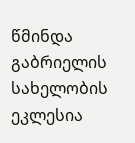წმინდა გაბრიელის სახელობის ეკლესია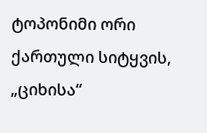ტოპონიმი ორი ქართული სიტყვის, „ციხისა“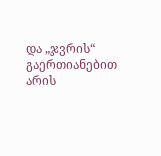და „ჯვრის“ გაერთიანებით არის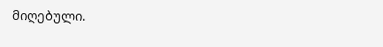მიღებული.